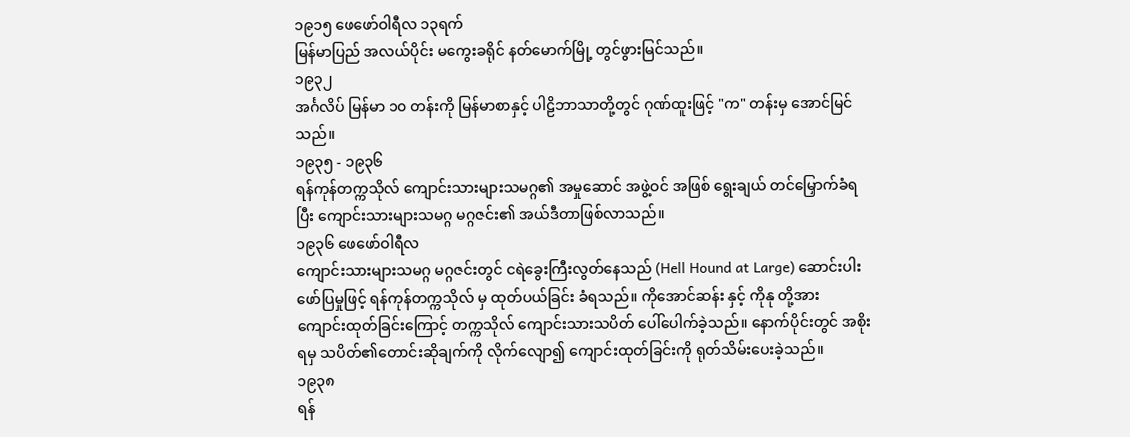၁၉၁၅ ဖေဖော်ဝါရီလ ၁၃ရက်
မြန်မာပြည် အလယ်ပိုင်း မကွေးခရိုင် နတ်မောက်မြို့ တွင်ဖွားမြင်သည်။
၁၉၃၂
အင်္ဂလိပ် မြန်မာ ၁၀ တန်းကို မြန်မာစာနှင့် ပါဠိဘာသာတို့တွင် ဂုဏ်ထူးဖြင့် "က" တန်းမှ အောင်မြင်သည်။
၁၉၃၅ - ၁၉၃၆
ရန်ကုန်တက္ကသိုလ် ကျောင်းသားများသမဂ္ဂ၏ အမှုဆောင် အဖွဲ့ဝင် အဖြစ် ရွေးချယ် တင်မြှောက်ခံရပြီး ကျောင်းသားများသမဂ္ဂ မဂ္ဂဇင်း၏ အယ်ဒီတာဖြစ်လာသည်။
၁၉၃၆ ဖေဖော်ဝါရီလ
ကျောင်းသားများသမဂ္ဂ မဂ္ဂဇင်းတွင် ငရဲခွေးကြီးလွတ်နေသည် (Hell Hound at Large) ဆောင်းပါးဖော်ပြမှုဖြင့် ရန်ကုန်တက္ကသိုလ် မှ ထုတ်ပယ်ခြင်း ခံရသည်။ ကိုအောင်ဆန်း နှင့် ကိုနု တို့အား ကျောင်းထုတ်ခြင်းကြောင့် တက္ကသိုလ် ကျောင်းသားသပိတ် ပေါ်ပေါက်ခဲ့သည်။ နောက်ပိုင်းတွင် အစိုးရမှ သပိတ်၏တောင်းဆိုချက်ကို လိုက်လျော၍ ကျောင်းထုတ်ခြင်းကို ရုတ်သိမ်းပေးခဲ့သည်။
၁၉၃၈
ရန်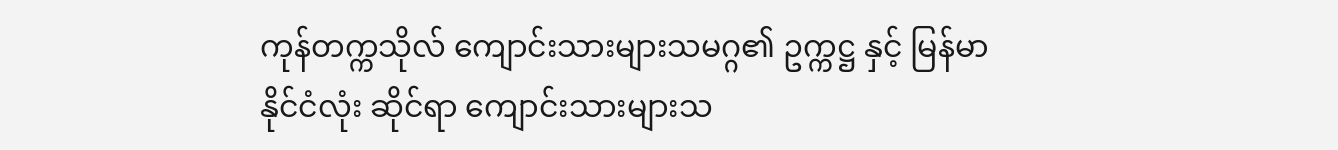ကုန်တက္ကသိုလ် ကျောင်းသားများသမဂ္ဂ၏ ဥက္ကဋ္ဌ နှင့် မြန်မာနိုင်ငံလုံး ဆိုင်ရာ ကျောင်းသားများသ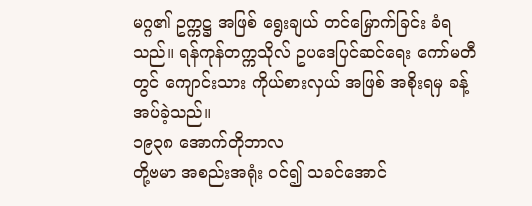မဂ္ဂ၏ ဥက္ကဋ္ဌ အဖြစ် ရွေးချယ် တင်မြှောက်ခြင်း ခံရသည်။ ရန်ကုန်တက္ကသိုလ် ဥပဒေပြင်ဆင်ရေး ကော်မတီတွင် ကျောင်းသား ကိုယ်စားလှယ် အဖြစ် အစိုးရမှ ခန့်အပ်ခဲ့သည်။
၁၉၃၈ အောက်တိုဘာလ
တို့ဗမာ အစည်းအရုံး ဝင်၍ သခင်အောင်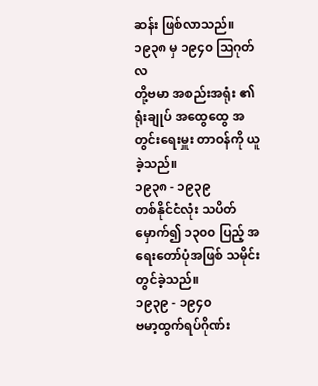ဆန်း ဖြစ်လာသည်။
၁၉၃၈ မှ ၁၉၄၀ ဩဂုတ်လ
တို့ဗမာ အစည်းအရုံး ၏ ရုံးချုပ် အထွေထွေ အတွင်းရေးမှူး တာဝန်ကို ယူခဲ့သည်။
၁၉၃၈ - ၁၉၃၉
တစ်နိုင်ငံလုံး သပိတ်မှောက်၍ ၁၃၀၀ ပြည့် အရေးတော်ပုံအဖြစ် သမိုင်းတွင်ခဲ့သည်။
၁၉၃၉ - ၁၉၄၀
ဗမာ့ထွက်ရပ်ဂိုဏ်း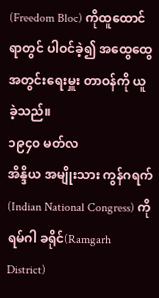(Freedom Bloc) ကိုထူထောင်ရာတွင် ပါဝင်ခဲ့၍ အထွေထွေ အတွင်းရေးမှူး တာဝန်ကို ယူခဲ့သည်။
၁၉၄၀ မတ်လ
အိန္ဒိယ အမျိုးသား ကွန်ဂရက် (Indian National Congress) ကို ရမ်ဂါ ခရိုင်(Ramgarh District)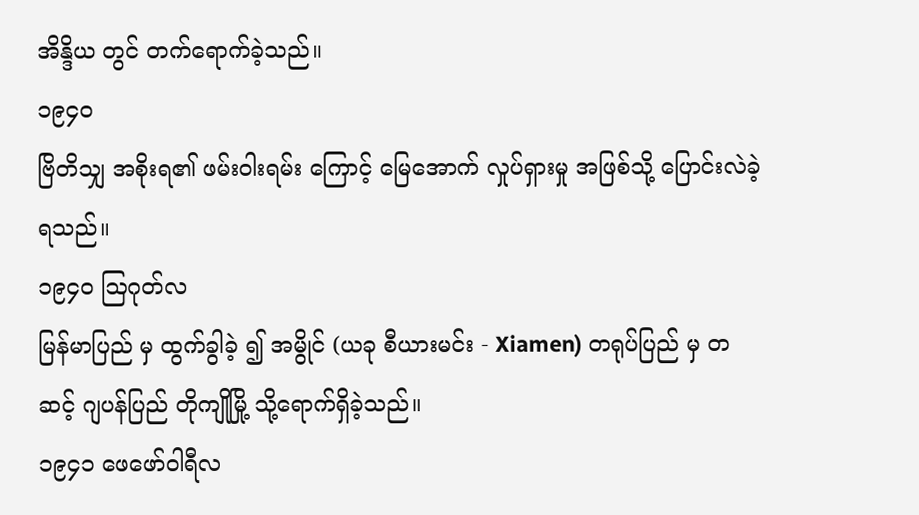အိန္ဒိယ တွင် တက်ရောက်ခဲ့သည်။
၁၉၄၀
ဗြိတိသျှ အစိုးရ၏ ဖမ်းဝါးရမ်း ကြောင့် မြေအောက် လှုပ်ရှားမှု အဖြစ်သို့ ပြောင်းလဲခဲ့ရသည်။
၁၉၄၀ ဩဂုတ်လ
မြန်မာပြည် မှ ထွက်ခွါခဲ့ ၍ အမွိုင် (ယခု စီယားမင်း - Xiamen) တရုပ်ပြည် မှ တဆင့် ဂျပန်ပြည် တိုကျိုမြို့ သို့ရောက်ရှိခဲ့သည်။
၁၉၄၁ ဖေဖော်ဝါရီလ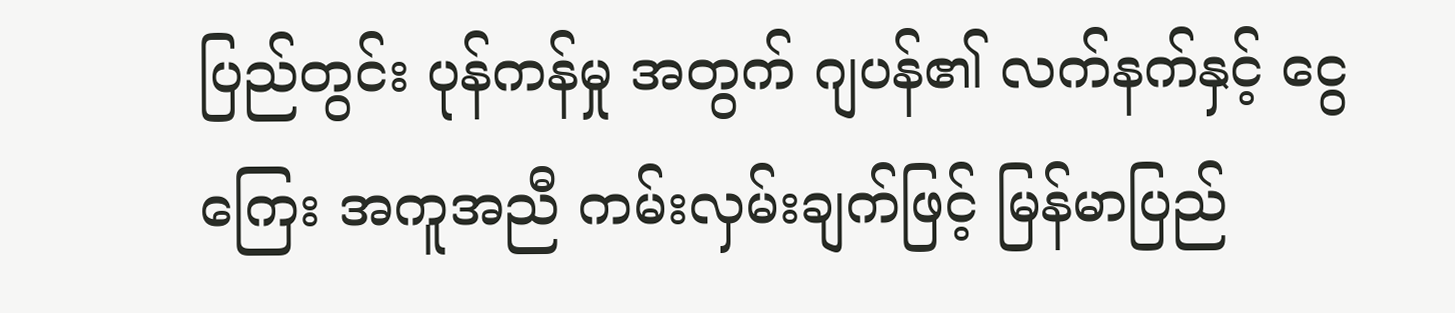ပြည်တွင်း ပုန်ကန်မှု အတွက် ဂျပန်၏ လက်နက်နှင့် ငွေကြေး အကူအညီ ကမ်းလှမ်းချက်ဖြင့် မြန်မာပြည်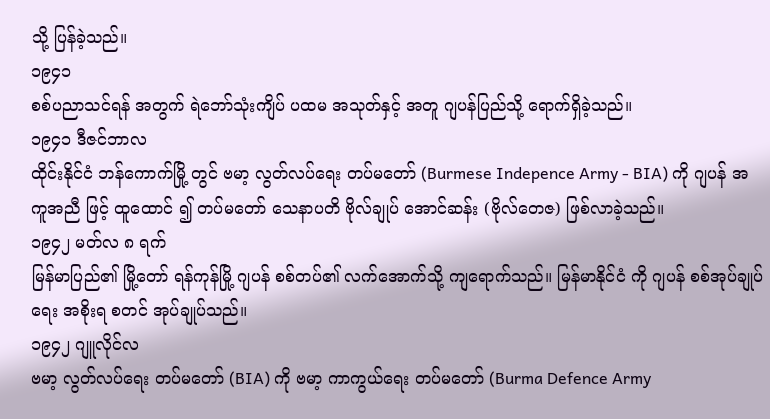သို့ ပြန်ခဲ့သည်။
၁၉၄၁
စစ်ပညာသင်ရန် အတွက် ရဲဘော်သုံးကျိပ် ပထမ အသုတ်နှင့် အတူ ဂျပန်ပြည်သို့ ရောက်ရှိခဲ့သည်။
၁၉၄၁ ဒီဇင်ဘာလ
ထိုင်းနိုင်ငံ ဘန်ကောက်မြို့ တွင် ဗမာ့ လွတ်လပ်ရေး တပ်မတော် (Burmese Indepence Army - BIA) ကို ဂျပန် အကူအညီ ဖြင့် ထူထောင် ၍ တပ်မတော် သေနာပတိ ဗိုလ်ချုပ် အောင်ဆန်း (ဗိုလ်တေဇ) ဖြစ်လာခဲ့သည်။
၁၉၄၂ မတ်လ ၈ ရက်
မြန်မာပြည်၏ မြို့တော် ရန်ကုန်မြို့ ဂျပန် စစ်တပ်၏ လက်အောက်သို့ ကျရောက်သည်။ မြန်မာနိုင်ငံ ကို ဂျပန် စစ်အုပ်ချုပ်ရေး အစိုးရ စတင် အုပ်ချုပ်သည်။
၁၉၄၂ ဂျူလိုင်လ
ဗမာ့ လွတ်လပ်ရေး တပ်မတော် (BIA) ကို ဗမာ့ ကာကွယ်ရေး တပ်မတော် (Burma Defence Army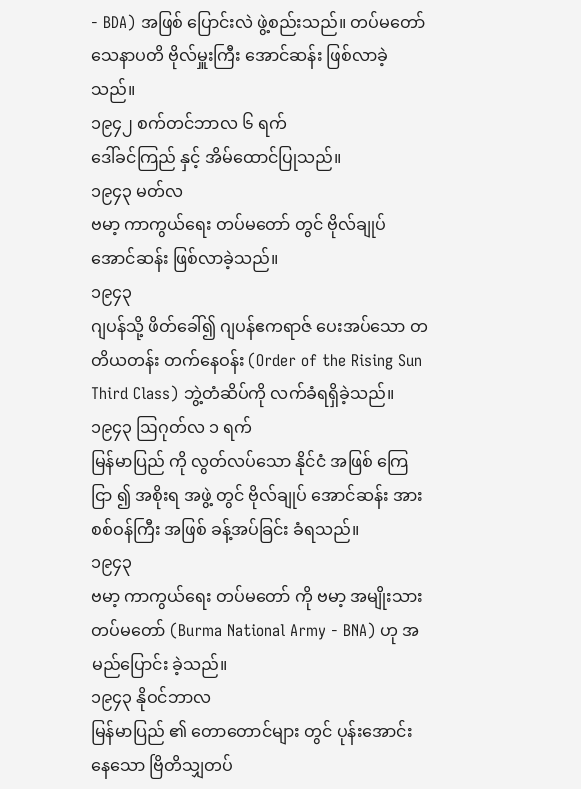- BDA) အဖြစ် ပြောင်းလဲ ဖွဲ့စည်းသည်။ တပ်မတော် သေနာပတိ ဗိုလ်မှူးကြီး အောင်ဆန်း ဖြစ်လာခဲ့သည်။
၁၉၄၂ စက်တင်ဘာလ ၆ ရက်
ဒေါ်ခင်ကြည် နှင့် အိမ်ထောင်ပြုသည်။
၁၉၄၃ မတ်လ
ဗမာ့ ကာကွယ်ရေး တပ်မတော် တွင် ဗိုလ်ချုပ် အောင်ဆန်း ဖြစ်လာခဲ့သည်။
၁၉၄၃
ဂျပန်သို့ ဖိတ်ခေါ်၍ ဂျပန်ဧကရာဇ် ပေးအပ်သော တတိယတန်း တက်နေဝန်း (Order of the Rising Sun Third Class) ဘွဲ့တံဆိပ်ကို လက်ခံရရှိခဲ့သည်။
၁၉၄၃ ဩဂုတ်လ ၁ ရက်
မြန်မာပြည် ကို လွတ်လပ်သော နိုင်ငံ အဖြစ် ကြေငြာ ၍ အစိုးရ အဖွဲ့ တွင် ဗိုလ်ချုပ် အောင်ဆန်း အား စစ်ဝန်ကြီး အဖြစ် ခန့်အပ်ခြင်း ခံရသည်။
၁၉၄၃
ဗမာ့ ကာကွယ်ရေး တပ်မတော် ကို ဗမာ့ အမျိုးသား တပ်မတော် (Burma National Army - BNA) ဟု အမည်ပြောင်း ခဲ့သည်။
၁၉၄၃ နိုဝင်ဘာလ
မြန်မာပြည် ၏ တောတောင်များ တွင် ပုန်းအောင်း နေသော ဗြိတိသျှတပ်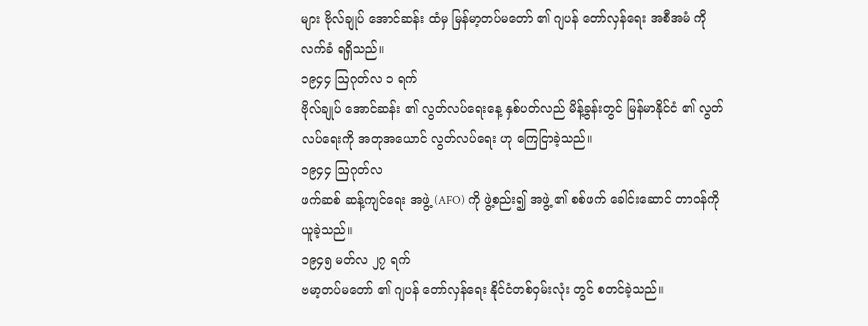များ ဗိုလ်ချုပ် အောင်ဆန်း ထံမှ မြန်မာ့တပ်မတော် ၏ ဂျပန် တော်လှန်ရေး အစီအမံ ကို လက်ခံ ရရှိသည်။
၁၉၄၄ ဩဂုတ်လ ၁ ရက်
ဗိုလ်ချုပ် အောင်ဆန်း ၏ လွတ်လပ်ရေးနေ့ နှစ်ပတ်လည် မိန့်ခွန်းတွင် မြန်မာနိုင်ငံ ၏ လွတ်လပ်ရေးကို အတုအယောင် လွတ်လပ်ရေး ဟု ကြေငြာခဲ့သည်။
၁၉၄၄ ဩဂုတ်လ
ဖက်ဆစ် ဆန့်ကျင်ရေး အဖွဲ့ (AFO) ကို ဖွဲ့စည်း၍ အဖွဲ့ ၏ စစ်ဖက် ခေါင်းဆောင် တာဝန်ကို ယူခဲ့သည်။
၁၉၄၅ မတ်လ ၂၇ ရက်
ဗမာ့တပ်မတော် ၏ ဂျပန် တော်လှန်ရေး နိုင်ငံတစ်ဝှမ်းလုံး တွင် စတင်ခဲ့သည်။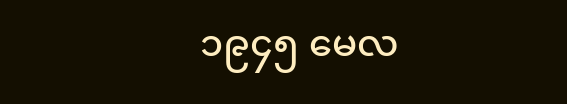၁၉၄၅ မေလ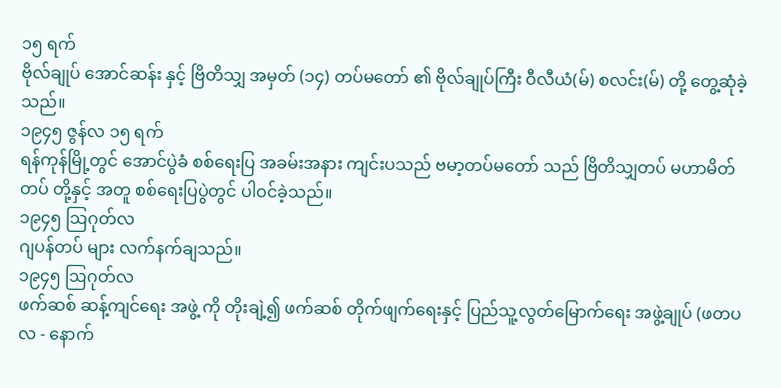၁၅ ရက်
ဗိုလ်ချုပ် အောင်ဆန်း နှင့် ဗြိတိသျှ အမှတ် (၁၄) တပ်မတော် ၏ ဗိုလ်ချုပ်ကြီး ဝီလီယံ(မ်) စလင်း(မ်) တို့ တွေ့ဆုံခဲ့သည်။
၁၉၄၅ ဇွန်လ ၁၅ ရက်
ရန်ကုန်မြို့တွင် အောင်ပွဲခံ စစ်ရေးပြ အခမ်းအနား ကျင်းပသည် ဗမာ့တပ်မတော် သည် ဗြိတိသျှတပ် မဟာမိတ်တပ် တို့နှင့် အတူ စစ်ရေးပြပွဲတွင် ပါဝင်ခဲ့သည်။
၁၉၄၅ ဩဂုတ်လ
ဂျပန်တပ် များ လက်နက်ချသည်။
၁၉၄၅ ဩဂုတ်လ
ဖက်ဆစ် ဆန့်ကျင်ရေး အဖွဲ့ ကို တိုးချဲ့၍ ဖက်ဆစ် တိုက်ဖျက်ရေးနှင့် ပြည်သူ့လွတ်မြောက်ရေး အဖွဲ့ချုပ် (ဖတပလ - နောက်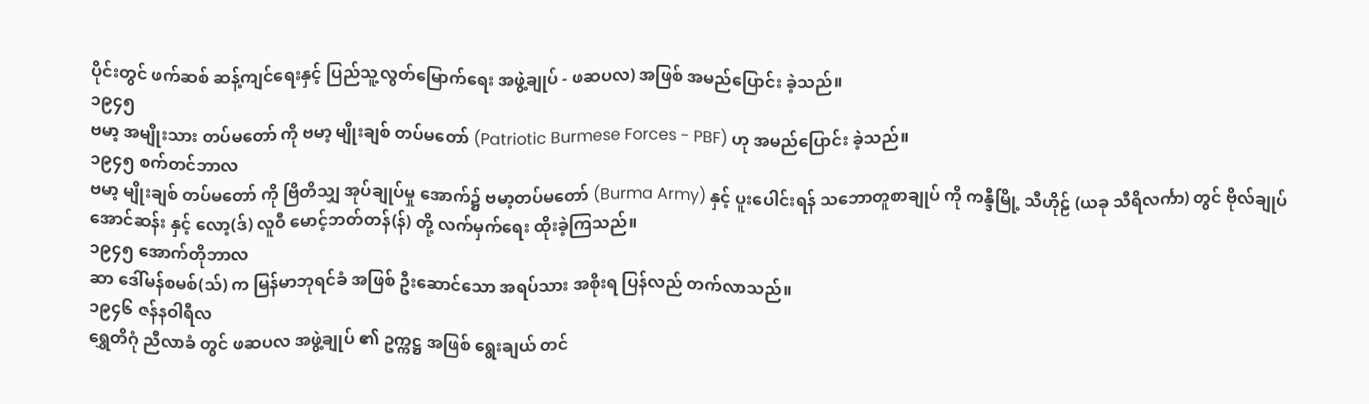ပိုင်းတွင် ဖက်ဆစ် ဆန့်ကျင်ရေးနှင့် ပြည်သူ့လွတ်မြောက်ရေး အဖွဲ့ချုပ် - ဖဆပလ) အဖြစ် အမည်ပြောင်း ခဲ့သည်။
၁၉၄၅
ဗမာ့ အမျိုးသား တပ်မတော် ကို ဗမာ့ မျိုးချစ် တပ်မတော် (Patriotic Burmese Forces - PBF) ဟု အမည်ပြောင်း ခဲ့သည်။
၁၉၄၅ စက်တင်ဘာလ
ဗမာ့ မျိုးချစ် တပ်မတော် ကို ဗြိတိသျှ အုပ်ချုပ်မှု အောက်၌ ဗမာ့တပ်မတော် (Burma Army) နှင့် ပူးပေါင်းရန် သဘောတူစာချုပ် ကို ကန္ဒီမြို့ သီဟိုဠ် (ယခု သီရိလင်္ကာ) တွင် ဗိုလ်ချုပ် အောင်ဆန်း နှင့် လော့(ဒ်) လူဝီ မောင့်ဘတ်တန်(န်) တို့ လက်မှက်ရေး ထိုးခဲ့ကြသည်။
၁၉၄၅ အောက်တိုဘာလ
ဆာ ဒေါ်မန်စမစ်(သ်) က မြန်မာဘုရင်ခံ အဖြစ် ဦးဆောင်သော အရပ်သား အစိုးရ ပြန်လည် တက်လာသည်။
၁၉၄၆ ဇန်နဝါရီလ
ရွှေတိဂုံ ညီလာခံ တွင် ဖဆပလ အဖွဲ့ချုပ် ၏ ဥက္ကဋ္ဌ အဖြစ် ရွေးချယ် တင်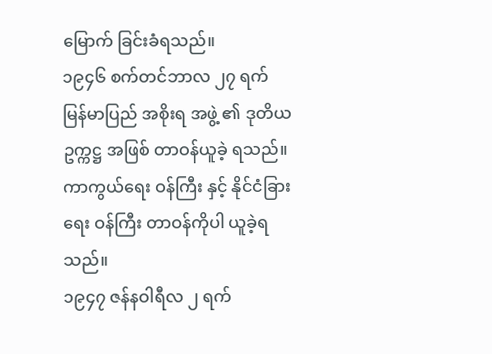မြောက် ခြင်းခံရသည်။
၁၉၄၆ စက်တင်ဘာလ ၂၇ ရက်
မြန်မာပြည် အစိုးရ အဖွဲ့ ၏ ဒုတိယ ဥက္ကဋ္ဌ အဖြစ် တာဝန်ယူခဲ့ ရသည်။ ကာကွယ်ရေး ဝန်ကြီး နှင့် နိုင်ငံခြားရေး ဝန်ကြီး တာဝန်ကိုပါ ယူခဲ့ရသည်။
၁၉၄၇ ဇန်နဝါရီလ ၂ ရက်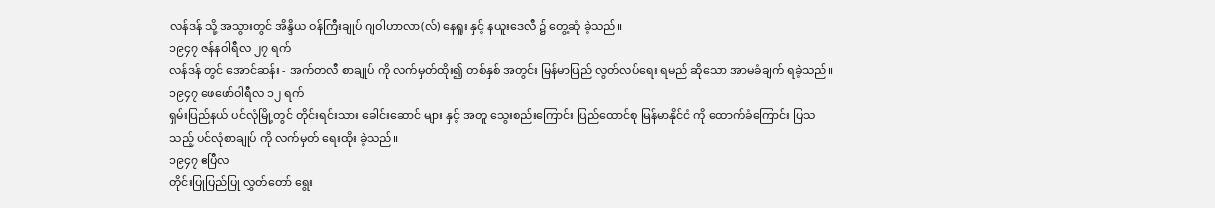လန်ဒန် သို့ အသွားတွင် အိန္ဒိယ ဝန်ကြီးချုပ် ဂျဝါဟာလာ(လ်) နေရူး နှင့် နယူးဒေလီ ၌ တွေ့ဆုံ ခဲ့သည်။
၁၉၄၇ ဇန်နဝါရီလ ၂၇ ရက်
လန်ဒန် တွင် အောင်ဆန်း - အက်တလီ စာချုပ် ကို လက်မှတ်ထိုး၍ တစ်နှစ် အတွင်း မြန်မာပြည် လွတ်လပ်ရေး ရမည် ဆိုသော အာမခံချက် ရခဲ့သည်။
၁၉၄၇ ဖေဖော်ဝါရီလ ၁၂ ရက်
ရှမ်းပြည်နယ် ပင်လုံမြို့တွင် တိုင်းရင်းသား ခေါင်းဆောင် များ နှင့် အတူ သွေးစည်းကြောင်း ပြည်ထောင်စု မြန်မာနိုင်ငံ ကို ထောက်ခံကြောင်း ပြသသည့် ပင်လုံစာချုပ် ကို လက်မှတ် ရေးထိုး ခဲ့သည်။
၁၉၄၇ ဧပြီလ
တိုင်းပြုပြည်ပြု လွှတ်တော် ရွေး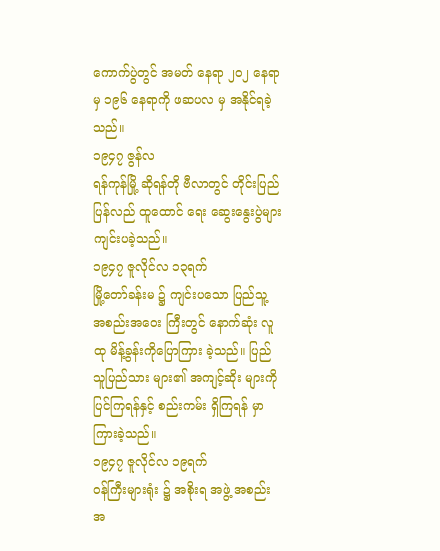ကောက်ပွဲတွင် အမတ် နေရာ ၂၀၂ နေရာမှ ၁၉၆ နေရာကို ဖဆပလ မှ အနိုင်ရခဲ့သည်။
၁၉၄၇ ဇွန်လ
ရန်ကုန်မြို့ ဆိုရန်တို ဗီလာတွင် တိုင်းပြည် ပြန်လည် ထူထောင် ရေး ဆွေးနွေးပွဲများ ကျင်းပခဲ့သည်။
၁၉၄၇ ဇူလိုင်လ ၁၃ရက်
မြို့တော်ခန်းမ ၌ ကျင်းပသော ပြည်သူ့ အစည်းအဝေး ကြီးတွင် နောက်ဆုံး လူထု မိန့်ခွန်းကိုပြောကြား ခဲ့သည်။ ပြည်သူပြည်သား များ၏ အကျင့်ဆိုး များကို ပြင်ကြရန်နှင့် စည်းကမ်း ရှိကြရန် မှာကြားခဲ့သည်။
၁၉၄၇ ဇူလိုင်လ ၁၉ရက်
ဝန်ကြီးများရုံး ၌ အစိုးရ အဖွဲ့ အစည်းအ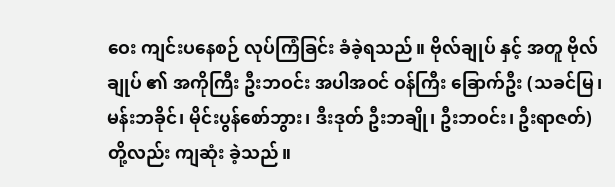ဝေး ကျင်းပနေစဉ် လုပ်ကြံခြင်း ခံခဲ့ရသည်။ ဗိုလ်ချုပ် နှင့် အတူ ဗိုလ်ချုပ် ၏ အကိုကြီး ဦးဘဝင်း အပါအဝင် ဝန်ကြီး ခြောက်ဦး (သခင်မြ၊ မန်းဘခိုင်၊ မိုင်းပွန်စော်ဘွား၊ ဒီးဒုတ် ဦးဘချို၊ ဦးဘဝင်း၊ ဦးရာဇတ်) တို့လည်း ကျဆုံး ခဲ့သည်။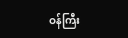ဝန်ကြီး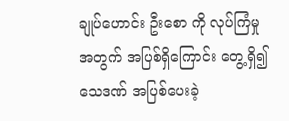ချုပ်ဟောင်း ဦးစော ကို လုပ်ကြံမှု အတွက် အပြစ်ရှိကြောင်း တွေ့ရှိ၍ သေဒဏ် အပြစ်ပေးခဲ့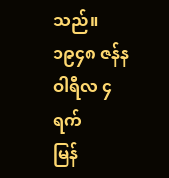သည်။
၁၉၄၈ ဇန်နဝါရီလ ၄ရက်
မြန်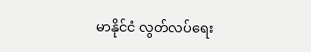မာနိုင်ငံ လွတ်လပ်ရေး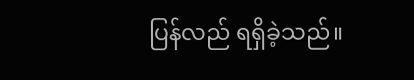ပြန်လည် ရရှိခဲ့သည်။